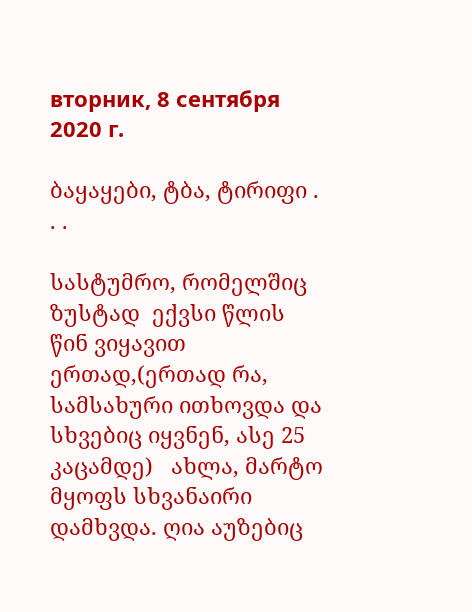вторник, 8 сентября 2020 г.

ბაყაყები, ტბა, ტირიფი . . .

სასტუმრო, რომელშიც ზუსტად  ექვსი წლის წინ ვიყავით ერთად,(ერთად რა, სამსახური ითხოვდა და სხვებიც იყვნენ, ასე 25 კაცამდე)   ახლა, მარტო მყოფს სხვანაირი დამხვდა. ღია აუზებიც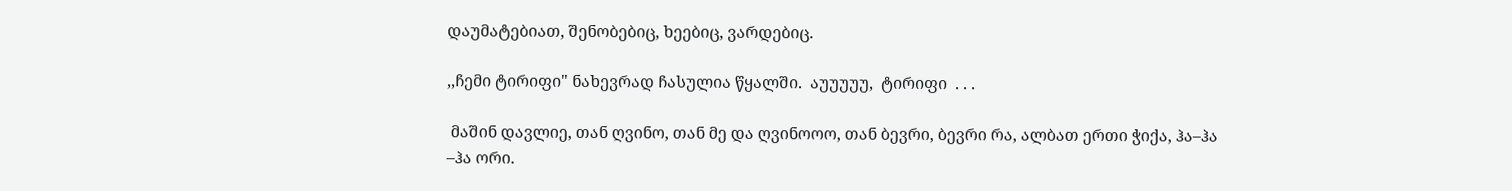დაუმატებიათ, შენობებიც, ხეებიც, ვარდებიც.

,,ჩემი ტირიფი" ნახევრად ჩასულია წყალში.  აუუუუუ,  ტირიფი  . . .

 მაშინ დავლიე, თან ღვინო, თან მე და ღვინოოო, თან ბევრი, ბევრი რა, ალბათ ერთი ჭიქა, ჰა–ჰა –ჰა ორი.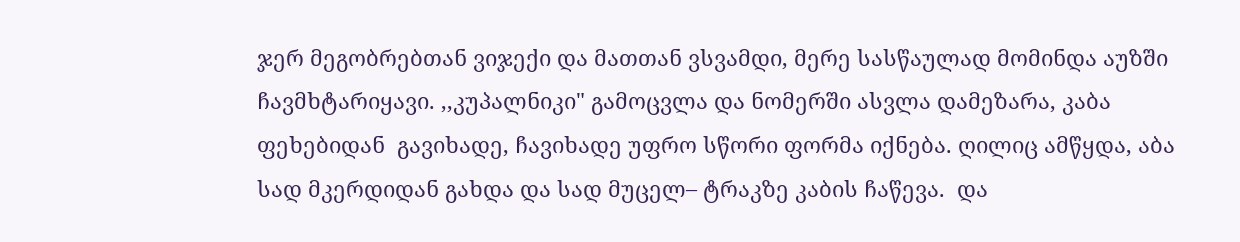ჯერ მეგობრებთან ვიჯექი და მათთან ვსვამდი, მერე სასწაულად მომინდა აუზში ჩავმხტარიყავი. ,,კუპალნიკი" გამოცვლა და ნომერში ასვლა დამეზარა, კაბა ფეხებიდან  გავიხადე, ჩავიხადე უფრო სწორი ფორმა იქნება. ღილიც ამწყდა, აბა სად მკერდიდან გახდა და სად მუცელ– ტრაკზე კაბის ჩაწევა.  და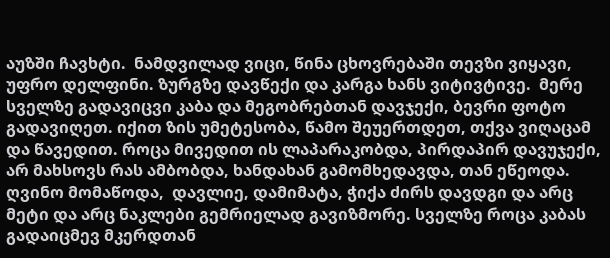აუზში ჩავხტი.  ნამდვილად ვიცი, წინა ცხოვრებაში თევზი ვიყავი, უფრო დელფინი. ზურგზე დავწექი და კარგა ხანს ვიტივტივე.  მერე სველზე გადავიცვი კაბა და მეგობრებთან დავჯექი, ბევრი ფოტო გადავიღეთ. იქით ზის უმეტესობა, წამო შეუერთდეთ, თქვა ვიღაცამ და წავედით. როცა მივედით ის ლაპარაკობდა, პირდაპირ დავუჯექი, არ მახსოვს რას ამბობდა, ხანდახან გამომხედავდა, თან ეწეოდა. ღვინო მომაწოდა,  დავლიე, დამიმატა, ჭიქა ძირს დავდგი და არც მეტი და არც ნაკლები გემრიელად გავიზმორე. სველზე როცა კაბას გადაიცმევ მკერდთან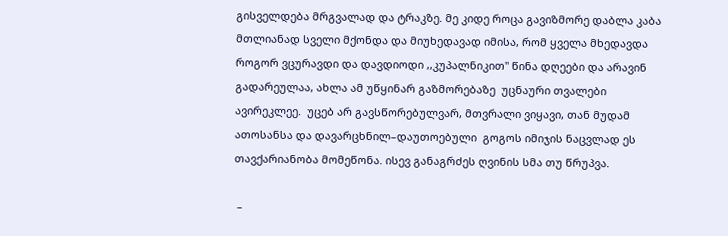გისველდება მრგვალად და ტრაკზე. მე კიდე როცა გავიზმორე დაბლა კაბა მთლიანად სველი მქონდა და მიუხედავად იმისა, რომ ყველა მხედავდა როგორ ვცურავდი და დავდიოდი ,,კუპალნიკით" წინა დღეები და არავინ გადარეულაა, ახლა ამ უწყინარ გაზმორებაზე  უცნაური თვალები ავირეკლეე.  უცებ არ გავსწორებულვარ, მთვრალი ვიყავი, თან მუდამ ათოსანსა და დავარცხნილ–დაუთოებული  გოგოს იმიჯის ნაცვლად ეს თავქარიანობა მომეწონა. ისევ განაგრძეს ღვინის სმა თუ წრუპვა.

 –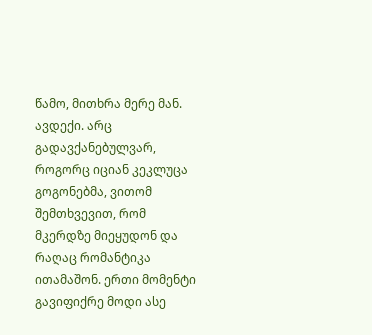წამო, მითხრა მერე მან. ავდექი. არც გადავქანებულვარ, როგორც იციან კეკლუცა გოგონებმა, ვითომ  შემთხვევით, რომ მკერდზე მიეყუდონ და რაღაც რომანტიკა ითამაშონ. ერთი მომენტი გავიფიქრე მოდი ასე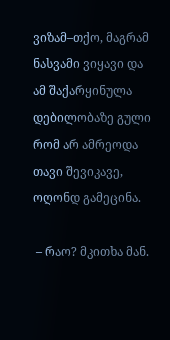ვიზამ–თქო, მაგრამ ნასვამი ვიყავი და ამ შაქარყინულა დებილობაზე გული რომ არ ამრეოდა თავი შევიკავე, ოღონდ გამეცინა.

 – რაო? მკითხა მან.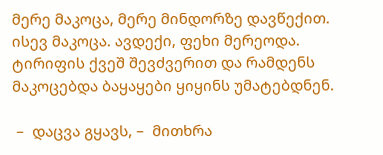მერე მაკოცა, მერე მინდორზე დავწექით. ისევ მაკოცა. ავდექი, ფეხი მერეოდა. ტირიფის ქვეშ შევძვერით და რამდენს მაკოცებდა ბაყაყები ყიყინს უმატებდნენ.

 –  დაცვა გყავს, –  მითხრა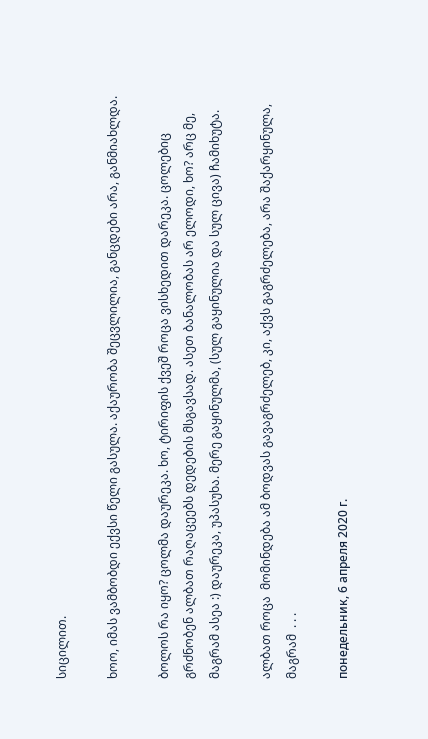სიცილით.

ხოო, იმას ვამბობდი ექვსი წელი გასულა. აქაურობა შეცვლილია, განცდები არა, განმიახლდა.

ბოლოს რა იყო? ცოლმა დაურეკა. ხო, ტირიფის ქვეშ როცა ვისხედით დარეკა. ცოლებიც გრძნობენ ალბათ რაღაცეებს დედების მსგავსად. ასეთ ბანალობას არ ელოდი, ხო? არც მე, მაგრამ ასეა :) დაურეკა, უპასუხა. მერე გაყინულმა, (სულ გაყინულია და სულ ცივა) ჩამიხუტა.

ალბათ როცა  მომინდება ამ ბოდვას გავაგრძელებ, კი, აქვს გაგრძელება, არა შაქარყინულა, მაგრამ  . . .

понедельник, 6 апреля 2020 г.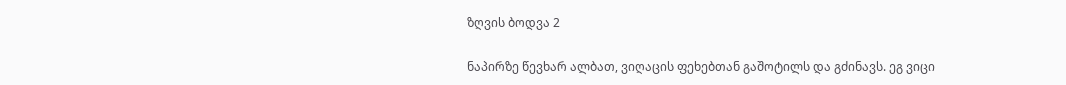ზღვის ბოდვა 2

ნაპირზე წევხარ ალბათ, ვიღაცის ფეხებთან გაშოტილს და გძინავს. ეგ ვიცი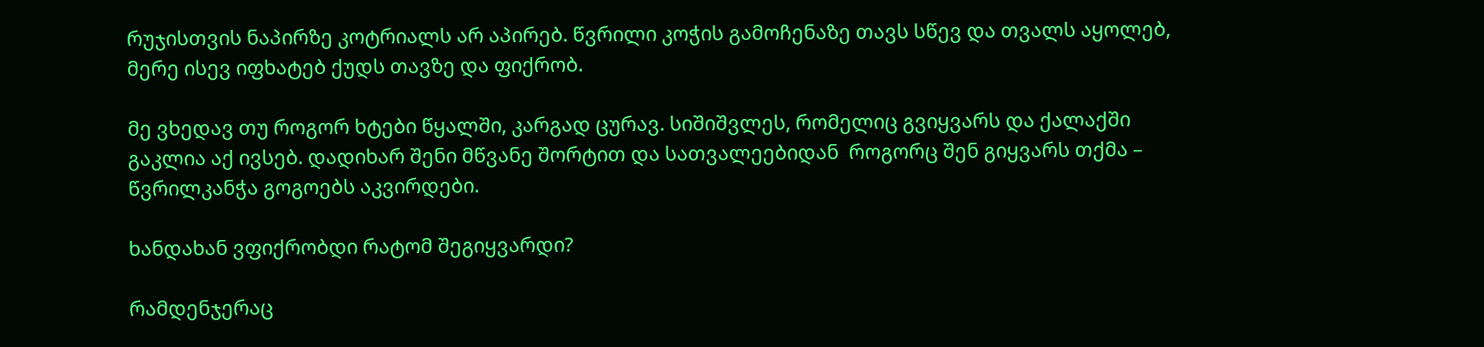რუჯისთვის ნაპირზე კოტრიალს არ აპირებ. წვრილი კოჭის გამოჩენაზე თავს სწევ და თვალს აყოლებ, მერე ისევ იფხატებ ქუდს თავზე და ფიქრობ.

მე ვხედავ თუ როგორ ხტები წყალში, კარგად ცურავ. სიშიშვლეს, რომელიც გვიყვარს და ქალაქში გაკლია აქ ივსებ. დადიხარ შენი მწვანე შორტით და სათვალეებიდან  როგორც შენ გიყვარს თქმა –  წვრილკანჭა გოგოებს აკვირდები.

ხანდახან ვფიქრობდი რატომ შეგიყვარდი?

რამდენჯერაც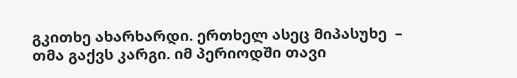გკითხე ახარხარდი. ერთხელ ასეც მიპასუხე  – თმა გაქვს კარგი. იმ პერიოდში თავი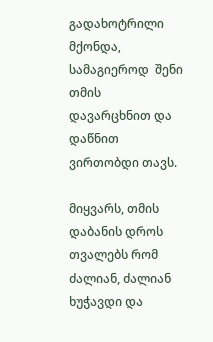გადახოტრილი მქონდა, სამაგიეროდ  შენი თმის დავარცხნით და დაწნით ვირთობდი თავს.

მიყვარს, თმის დაბანის დროს თვალებს რომ ძალიან, ძალიან ხუჭავდი და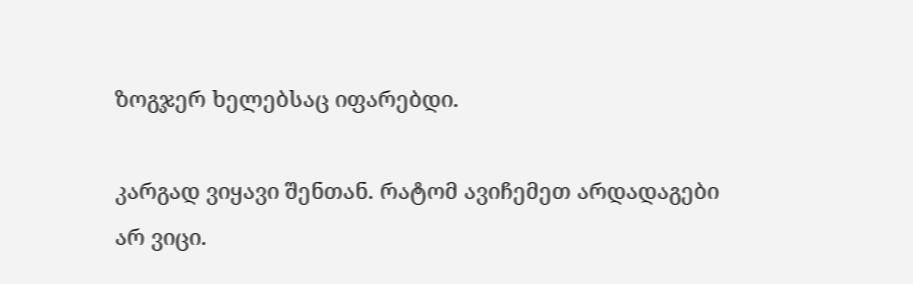ზოგჯერ ხელებსაც იფარებდი.

კარგად ვიყავი შენთან. რატომ ავიჩემეთ არდადაგები არ ვიცი.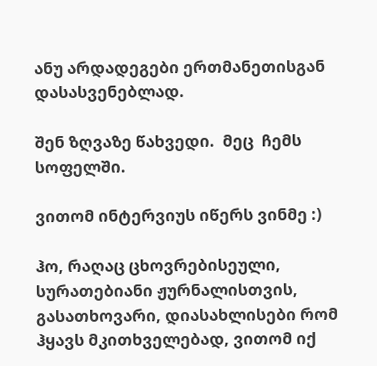ანუ არდადეგები ერთმანეთისგან დასასვენებლად.

შენ ზღვაზე წახვედი.  მეც  ჩემს სოფელში.

ვითომ ინტერვიუს იწერს ვინმე :)

ჰო, რაღაც ცხოვრებისეული,  სურათებიანი ჟურნალისთვის, გასათხოვარი, დიასახლისები რომ ჰყავს მკითხველებად, ვითომ იქ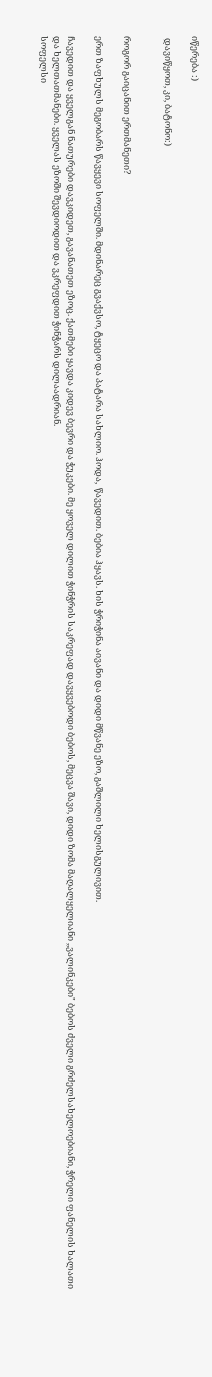იწერება :)

 დავიწყოთ, კი, ბატონო:)


როგორ გაიცანით ერთმანეთი?

ერთ ზაფხულს მეგობარს წავყევი სოფელში. მდინარეც გვაქვსო, ტყეცო და პატარა სახლიო. ჰოდა,  წავედით. ბებია ჰყავს. ხის ჭრიჭინა აივანი და დიდი მწვანე ეზო, გაშლილი ხელისგულივით.

ჩავედით და ყველგან ნათურები დავკიდეთ, გავანათეთ ეზოც. ქათმები ყავდა კიდევ ბევრი და ჭუკები. მე ყოველ დილით ჭინჭრის საკრეფად დავყვებოდი ბებოს, მეცვა შავი, დიდი ზომა მაღალყელიანი ,,ვალინკები" ბებოს ძველი გრძელსახელოებიანი, ჭრელი ფანელის ხალათი და ხელთათმანები. ყველას ეზოში შევდიოდით და ვკრეფდით ჭინჭარს დილაადრიან.
სოფელსი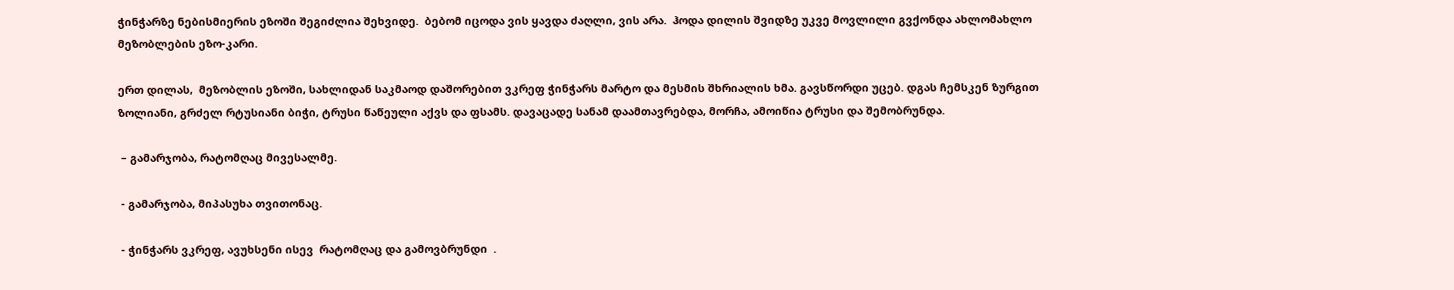ჭინჭარზე ნებისმიერის ეზოში შეგიძლია შეხვიდე.  ბებომ იცოდა ვის ყავდა ძაღლი, ვის არა.  ჰოდა დილის შვიდზე უკვე მოვლილი გვქონდა ახლომახლო მეზობლების ეზო-კარი.

ერთ დილას,  მეზობლის ეზოში, სახლიდან საკმაოდ დაშორებით ვკრეფ ჭინჭარს მარტო და მესმის შხრიალის ხმა. გავსწორდი უცებ. დგას ჩემსკენ ზურგით ზოლიანი, გრძელ რტუსიანი ბიჭი, ტრუსი წაწეული აქვს და ფსამს. დავაცადე სანამ დაამთავრებდა, მორჩა, ამოიწია ტრუსი და შემობრუნდა.

 – გამარჯობა, რატომღაც მივესალმე.

 - გამარჯობა, მიპასუხა თვითონაც.

 - ჭინჭარს ვკრეფ, ავუხსენი ისევ  რატომღაც და გამოვბრუნდი  .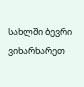სახლში ბევრი ვიხარხარეთ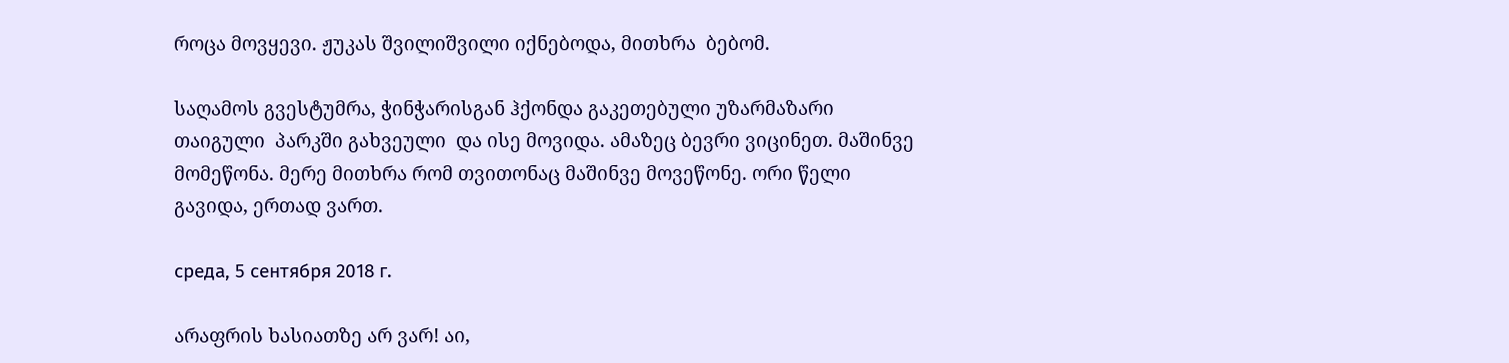როცა მოვყევი. ჟუკას შვილიშვილი იქნებოდა, მითხრა  ბებომ.

საღამოს გვესტუმრა, ჭინჭარისგან ჰქონდა გაკეთებული უზარმაზარი თაიგული  პარკში გახვეული  და ისე მოვიდა. ამაზეც ბევრი ვიცინეთ. მაშინვე მომეწონა. მერე მითხრა რომ თვითონაც მაშინვე მოვეწონე. ორი წელი გავიდა, ერთად ვართ.

среда, 5 сентября 2018 г.

არაფრის ხასიათზე არ ვარ! აი,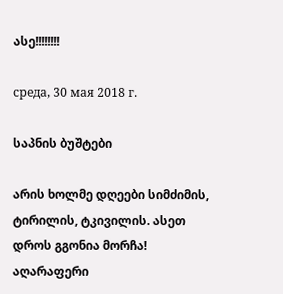ასე!!!!!!!!

среда, 30 мая 2018 г.

საპნის ბუშტები

არის ხოლმე დღეები სიმძიმის, ტირილის, ტკივილის. ასეთ დროს გგონია მორჩა! აღარაფერი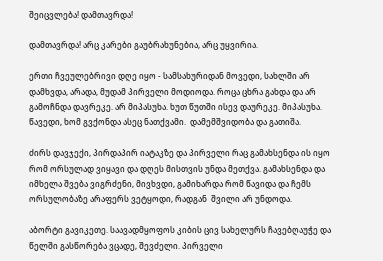შეიცვლება! დამთავრდა!

დამთავრდა! არც კარები გაუბრახუნებია, არც უყვირია.

ერთი ჩვეულებრივი დღე იყო - სამსახურიდან მოვედი, სახლში არ დამხვდა, არადა, მუდამ პირველი მოდიოდა. როცა ცხრა გახდა და არ გამოჩნდა დავრეკე. არ მიპასუხა. ხუთ წუთში ისევ დაურეკე. მიპასუხა. წავედი, ხომ გვქონდა ასეც ნათქვამი.  დამემშვიდობა და გათიშა.

ძირს დავჯექი, პირდაპირ იატაკზე და პირველი რაც გამახსენდა ის იყო რომ ორსულად ვიყავი და დღეს მისთვის უნდა მეთქვა. გამახსენდა და იმხელა შვება ვიგრძენი, მივხვდი, გამიხარდა რომ წავიდა და ჩემს ორსულობაზე არაფერს ვეტყოდი, რადგან  შვილი არ უნდოდა.

აბორტი გავიკეთე. საავადმყოფოს კიბის ცივ სახელურს ჩავებღაუჭე და წელში გასწორება ვცადე, შევძელი. პირველი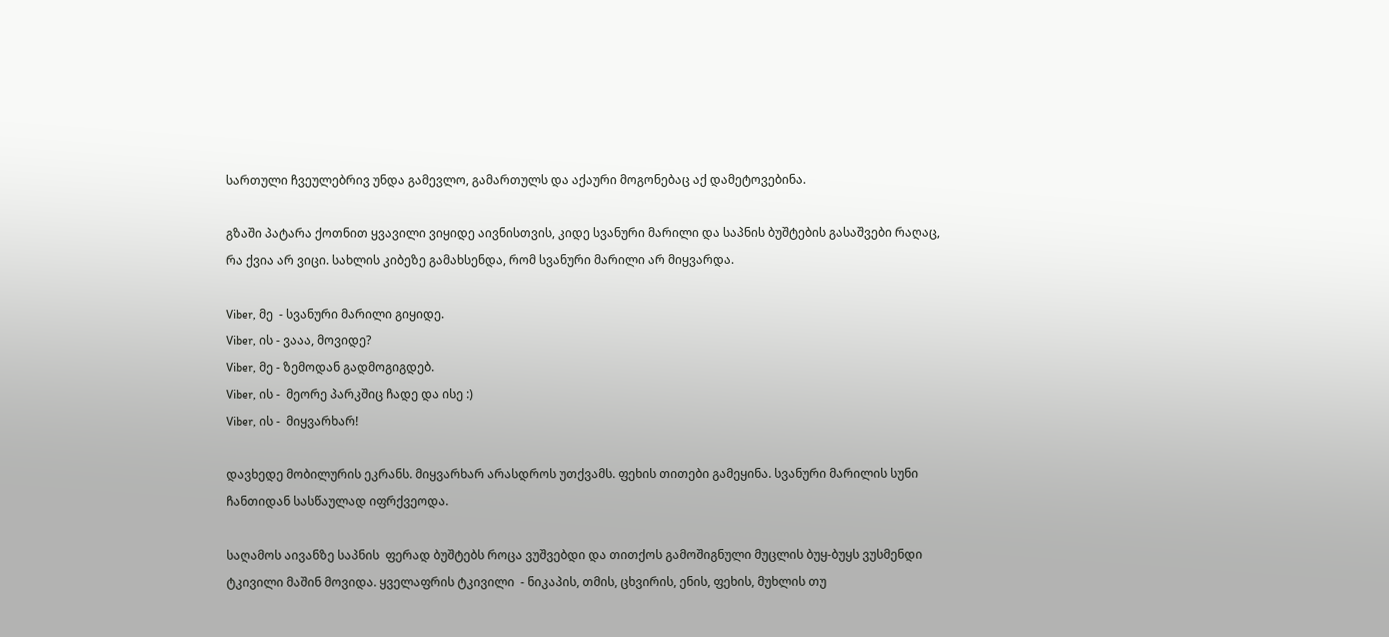სართული ჩვეულებრივ უნდა გამევლო, გამართულს და აქაური მოგონებაც აქ დამეტოვებინა.

გზაში პატარა ქოთნით ყვავილი ვიყიდე აივნისთვის, კიდე სვანური მარილი და საპნის ბუშტების გასაშვები რაღაც, რა ქვია არ ვიცი. სახლის კიბეზე გამახსენდა, რომ სვანური მარილი არ მიყვარდა.

Viber, მე  - სვანური მარილი გიყიდე.
Viber, ის - ვააა, მოვიდე?
Viber, მე - ზემოდან გადმოგიგდებ.
Viber, ის -  მეორე პარკშიც ჩადე და ისე :)
Viber, ის -  მიყვარხარ!

დავხედე მობილურის ეკრანს. მიყვარხარ არასდროს უთქვამს. ფეხის თითები გამეყინა. სვანური მარილის სუნი ჩანთიდან სასწაულად იფრქვეოდა.

საღამოს აივანზე საპნის  ფერად ბუშტებს როცა ვუშვებდი და თითქოს გამოშიგნული მუცლის ბუყ-ბუყს ვუსმენდი ტკივილი მაშინ მოვიდა. ყველაფრის ტკივილი  - ნიკაპის, თმის, ცხვირის, ენის, ფეხის, მუხლის თუ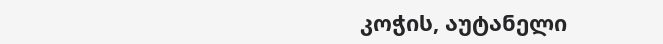კოჭის, აუტანელი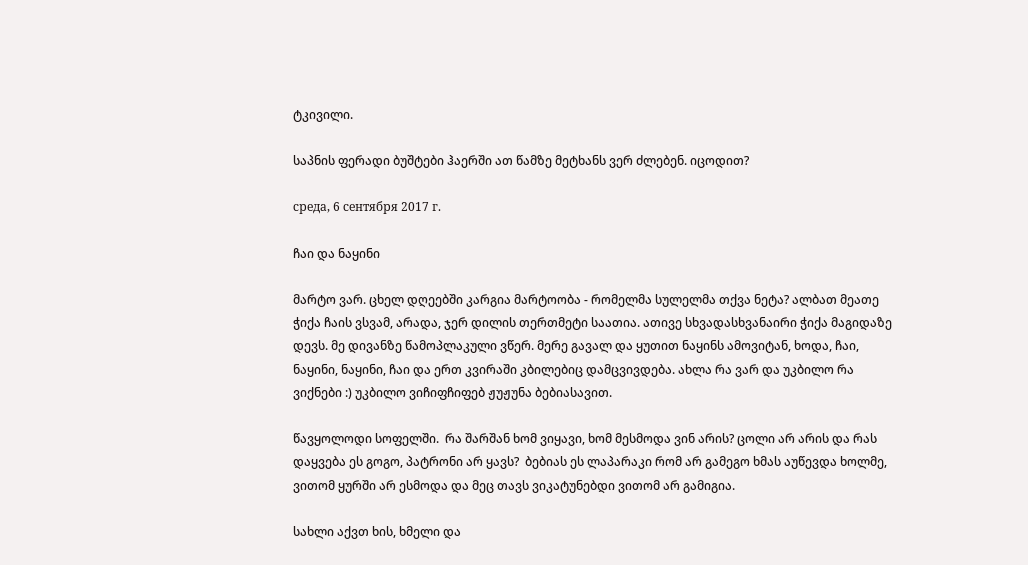ტკივილი.

საპნის ფერადი ბუშტები ჰაერში ათ წამზე მეტხანს ვერ ძლებენ. იცოდით?

среда, 6 сентября 2017 г.

ჩაი და ნაყინი

მარტო ვარ. ცხელ დღეებში კარგია მარტოობა - რომელმა სულელმა თქვა ნეტა? ალბათ მეათე ჭიქა ჩაის ვსვამ, არადა, ჯერ დილის თერთმეტი საათია. ათივე სხვადასხვანაირი ჭიქა მაგიდაზე დევს. მე დივანზე წამოპლაკული ვწერ. მერე გავალ და ყუთით ნაყინს ამოვიტან, ხოდა, ჩაი, ნაყინი, ნაყინი, ჩაი და ერთ კვირაში კბილებიც დამცვივდება. ახლა რა ვარ და უკბილო რა ვიქნები :) უკბილო ვიჩიფჩიფებ ჟუჟუნა ბებიასავით.

წავყოლოდი სოფელში.  რა შარშან ხომ ვიყავი, ხომ მესმოდა ვინ არის? ცოლი არ არის და რას დაყვება ეს გოგო, პატრონი არ ყავს?  ბებიას ეს ლაპარაკი რომ არ გამეგო ხმას აუწევდა ხოლმე, ვითომ ყურში არ ესმოდა და მეც თავს ვიკატუნებდი ვითომ არ გამიგია.

სახლი აქვთ ხის, ხმელი და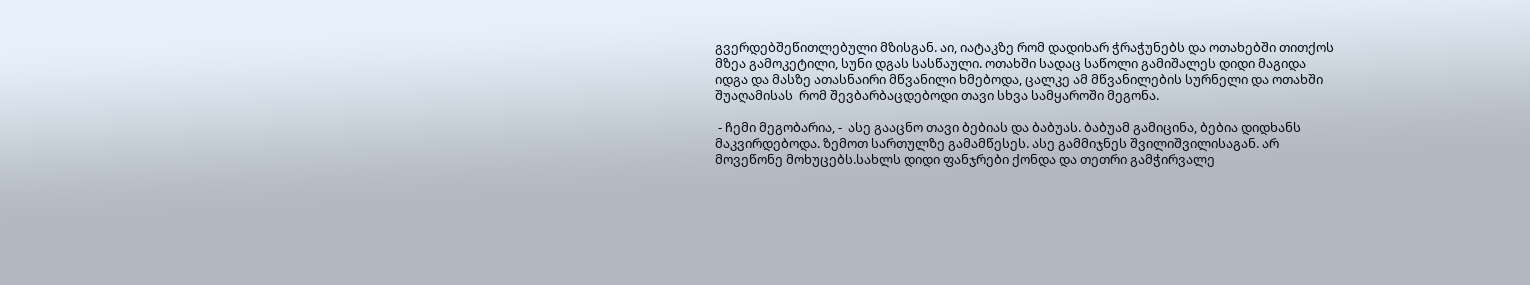გვერდებშეწითლებული მზისგან. აი, იატაკზე რომ დადიხარ ჭრაჭუნებს და ოთახებში თითქოს მზეა გამოკეტილი, სუნი დგას სასწაული. ოთახში სადაც საწოლი გამიშალეს დიდი მაგიდა იდგა და მასზე ათასნაირი მწვანილი ხმებოდა, ცალკე ამ მწვანილების სურნელი და ოთახში შუაღამისას  რომ შევბარბაცდებოდი თავი სხვა სამყაროში მეგონა.

 - ჩემი მეგობარია, -  ასე გააცნო თავი ბებიას და ბაბუას. ბაბუამ გამიცინა, ბებია დიდხანს მაკვირდებოდა. ზემოთ სართულზე გამამწესეს. ასე გამმიჯნეს შვილიშვილისაგან. არ მოვეწონე მოხუცებს.სახლს დიდი ფანჯრები ქონდა და თეთრი გამჭირვალე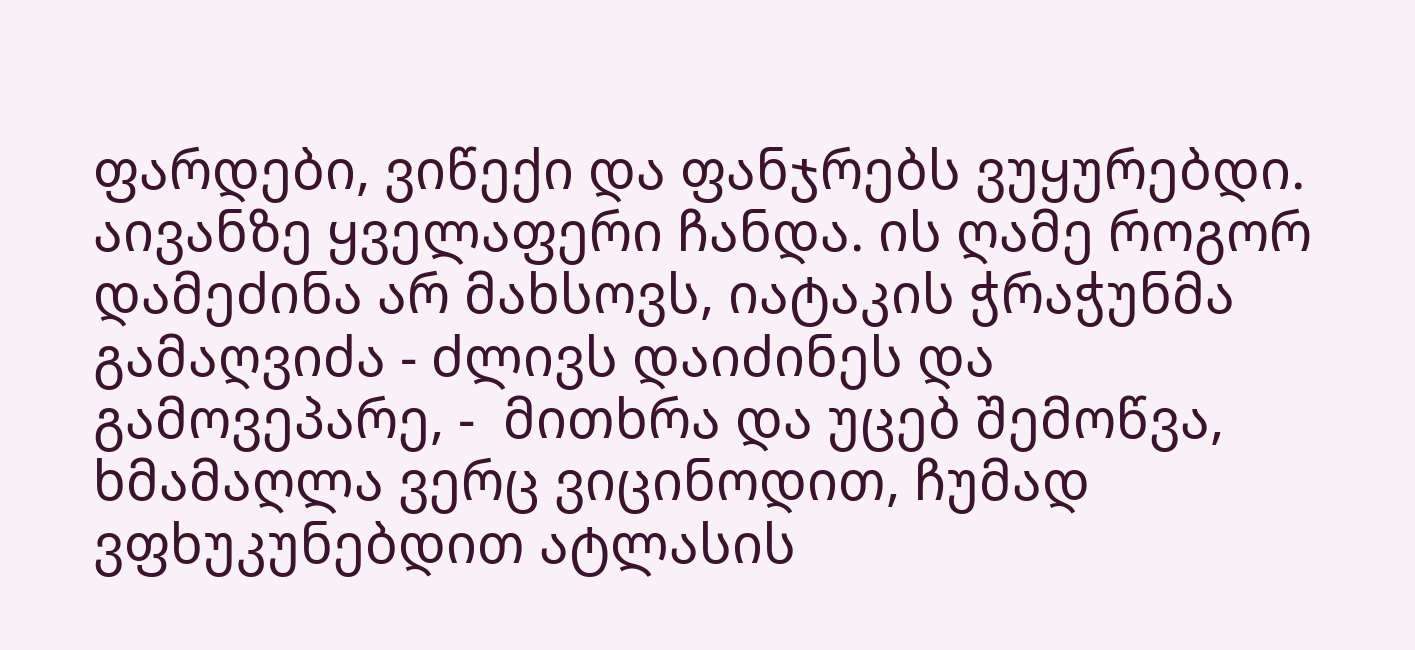ფარდები, ვიწექი და ფანჯრებს ვუყურებდი. აივანზე ყველაფერი ჩანდა. ის ღამე როგორ დამეძინა არ მახსოვს, იატაკის ჭრაჭუნმა გამაღვიძა - ძლივს დაიძინეს და გამოვეპარე, -  მითხრა და უცებ შემოწვა, ხმამაღლა ვერც ვიცინოდით, ჩუმად ვფხუკუნებდით ატლასის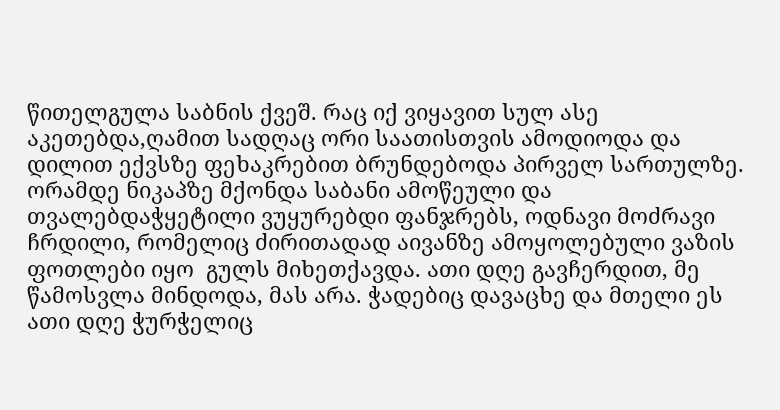წითელგულა საბნის ქვეშ. რაც იქ ვიყავით სულ ასე აკეთებდა,ღამით სადღაც ორი საათისთვის ამოდიოდა და დილით ექვსზე ფეხაკრებით ბრუნდებოდა პირველ სართულზე. ორამდე ნიკაპზე მქონდა საბანი ამოწეული და თვალებდაჭყეტილი ვუყურებდი ფანჯრებს, ოდნავი მოძრავი ჩრდილი, რომელიც ძირითადად აივანზე ამოყოლებული ვაზის ფოთლები იყო  გულს მიხეთქავდა. ათი დღე გავჩერდით, მე წამოსვლა მინდოდა, მას არა. ჭადებიც დავაცხე და მთელი ეს ათი დღე ჭურჭელიც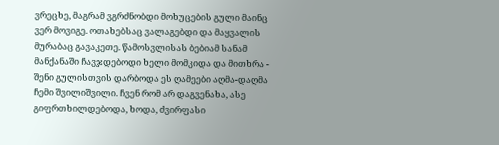ვრეცხე, მაგრამ ვგრძნობდი მოხუცების გული მაინც ვერ მოვიგე. ოთახებსაც ვალაგებდი და მაყვალის მურაბაც გავაკეთე. წამოსვლისას ბებიამ სანამ მანქანაში ჩავჯდებოდი ხელი მომკიდა და მითხრა - შენი გულისთვის დარბოდა ეს ღამეები აღმა-დაღმა ჩემი შვილიშვილი. ჩვენ რომ არ დაგვენახა, ასე გიფრთხილდებოდა, ხოდა, ძვირფასი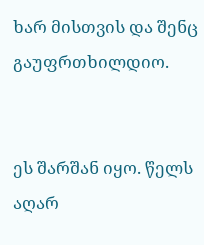ხარ მისთვის და შენც გაუფრთხილდიო.


ეს შარშან იყო. წელს აღარ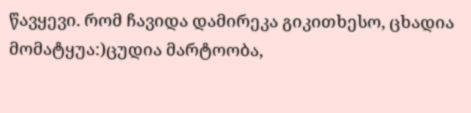წავყევი. რომ ჩავიდა დამირეკა გიკითხესო, ცხადია მომატყუა:)ცუდია მარტოობა,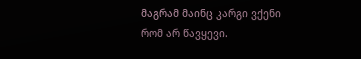მაგრამ მაინც კარგი ვქენი რომ არ წავყევი.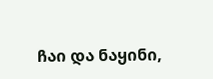ჩაი და ნაყინი,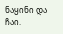ნაყინი და ჩაი.